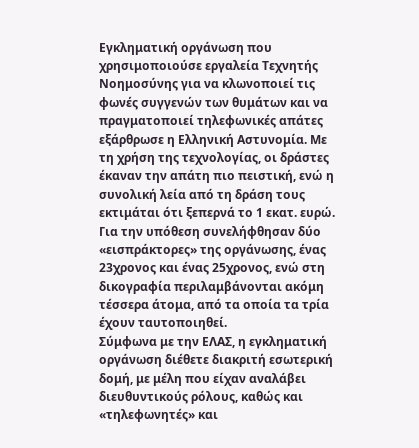Εγκληματική οργάνωση που χρησιμοποιούσε εργαλεία Τεχνητής Νοημοσύνης για να κλωνοποιεί τις φωνές συγγενών των θυμάτων και να πραγματοποιεί τηλεφωνικές απάτες εξάρθρωσε η Ελληνική Αστυνομία. Με τη χρήση της τεχνολογίας, οι δράστες έκαναν την απάτη πιο πειστική, ενώ η συνολική λεία από τη δράση τους εκτιμάται ότι ξεπερνά το 1 εκατ. ευρώ.
Για την υπόθεση συνελήφθησαν δύο «εισπράκτορες» της οργάνωσης, ένας 23χρονος και ένας 25χρονος, ενώ στη δικογραφία περιλαμβάνονται ακόμη τέσσερα άτομα, από τα οποία τα τρία έχουν ταυτοποιηθεί.
Σύμφωνα με την ΕΛΑΣ, η εγκληματική οργάνωση διέθετε διακριτή εσωτερική δομή, με μέλη που είχαν αναλάβει διευθυντικούς ρόλους, καθώς και «τηλεφωνητές» και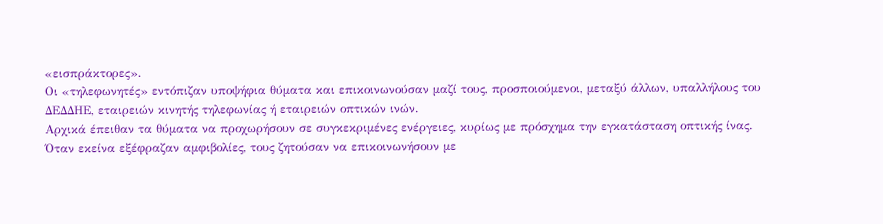«εισπράκτορες».
Οι «τηλεφωνητές» εντόπιζαν υποψήφια θύματα και επικοινωνούσαν μαζί τους, προσποιούμενοι, μεταξύ άλλων, υπαλλήλους του ΔΕΔΔΗΕ, εταιρειών κινητής τηλεφωνίας ή εταιρειών οπτικών ινών.
Αρχικά έπειθαν τα θύματα να προχωρήσουν σε συγκεκριμένες ενέργειες, κυρίως με πρόσχημα την εγκατάσταση οπτικής ίνας. Όταν εκείνα εξέφραζαν αμφιβολίες, τους ζητούσαν να επικοινωνήσουν με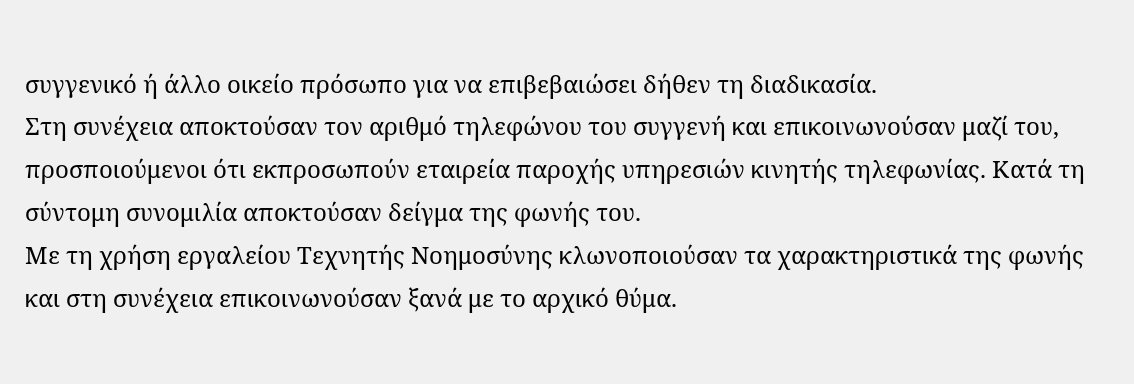συγγενικό ή άλλο οικείο πρόσωπο για να επιβεβαιώσει δήθεν τη διαδικασία.
Στη συνέχεια αποκτούσαν τον αριθμό τηλεφώνου του συγγενή και επικοινωνούσαν μαζί του, προσποιούμενοι ότι εκπροσωπούν εταιρεία παροχής υπηρεσιών κινητής τηλεφωνίας. Κατά τη σύντομη συνομιλία αποκτούσαν δείγμα της φωνής του.
Με τη χρήση εργαλείου Τεχνητής Νοημοσύνης κλωνοποιούσαν τα χαρακτηριστικά της φωνής και στη συνέχεια επικοινωνούσαν ξανά με το αρχικό θύμα.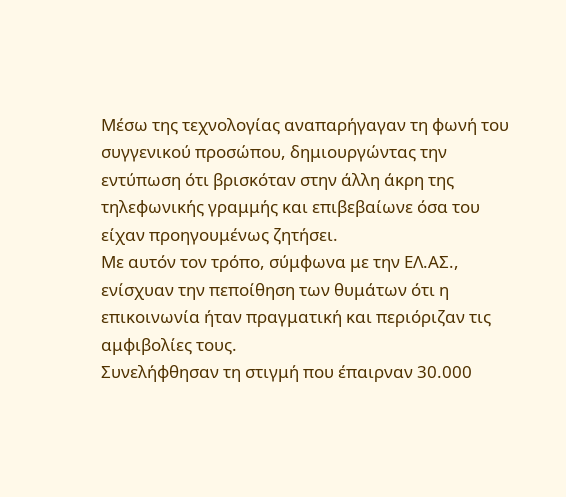Μέσω της τεχνολογίας αναπαρήγαγαν τη φωνή του συγγενικού προσώπου, δημιουργώντας την εντύπωση ότι βρισκόταν στην άλλη άκρη της τηλεφωνικής γραμμής και επιβεβαίωνε όσα του είχαν προηγουμένως ζητήσει.
Με αυτόν τον τρόπο, σύμφωνα με την ΕΛ.ΑΣ., ενίσχυαν την πεποίθηση των θυμάτων ότι η επικοινωνία ήταν πραγματική και περιόριζαν τις αμφιβολίες τους.
Συνελήφθησαν τη στιγμή που έπαιρναν 30.000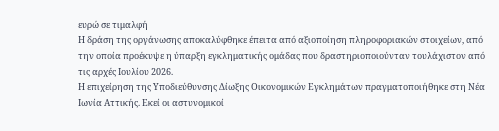ευρώ σε τιμαλφή
Η δράση της οργάνωσης αποκαλύφθηκε έπειτα από αξιοποίηση πληροφοριακών στοιχείων, από την οποία προέκυψε η ύπαρξη εγκληματικής ομάδας που δραστηριοποιούνταν τουλάχιστον από τις αρχές Ιουλίου 2026.
Η επιχείρηση της Υποδιεύθυνσης Δίωξης Οικονομικών Εγκλημάτων πραγματοποιήθηκε στη Νέα Ιωνία Αττικής. Εκεί οι αστυνομικοί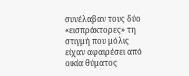συνέλαβαν τους δύο «εισπράκτορες» τη στιγμή που μόλις είχαν αφαιρέσει από οικία θύματος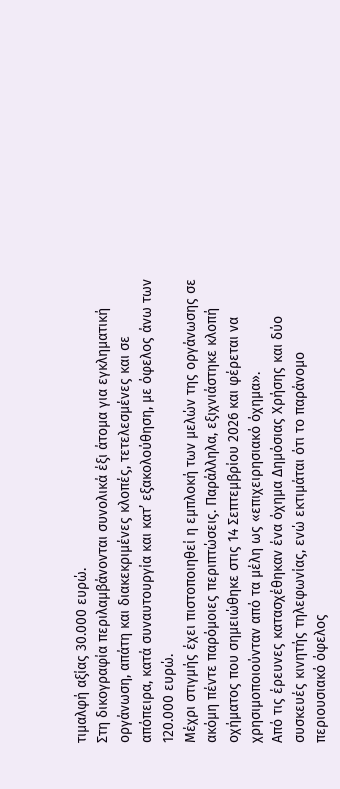τιμαλφή αξίας 30.000 ευρώ.
Στη δικογραφία περιλαμβάνονται συνολικά έξι άτομα για εγκληματική οργάνωση, απάτη και διακεκριμένες κλοπές, τετελεσμένες και σε απόπειρα, κατά συναυτουργία και κατ’ εξακολούθηση, με όφελος άνω των 120.000 ευρώ.
Μέχρι στιγμής έχει πιστοποιηθεί η εμπλοκή των μελών της οργάνωσης σε ακόμη πέντε παρόμοιες περιπτώσεις. Παράλληλα, εξιχνιάστηκε κλοπή οχήματος που σημειώθηκε στις 14 Σεπτεμβρίου 2026 και φέρεται να χρησιμοποιούνταν από τα μέλη ως «επιχειρησιακό όχημα».
Από τις έρευνες κατασχέθηκαν ένα όχημα Δημόσιας Χρήσης και δύο συσκευές κινητής τηλεφωνίας, ενώ εκτιμάται ότι το παράνομο περιουσιακό όφελος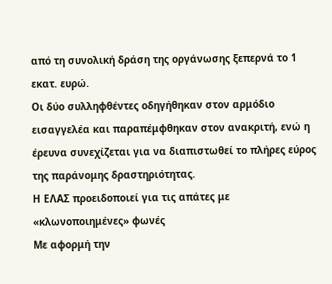από τη συνολική δράση της οργάνωσης ξεπερνά το 1 εκατ. ευρώ.
Οι δύο συλληφθέντες οδηγήθηκαν στον αρμόδιο εισαγγελέα και παραπέμφθηκαν στον ανακριτή, ενώ η έρευνα συνεχίζεται για να διαπιστωθεί το πλήρες εύρος της παράνομης δραστηριότητας.
Η ΕΛΑΣ προειδοποιεί για τις απάτες με «κλωνοποιημένες» φωνές
Με αφορμή την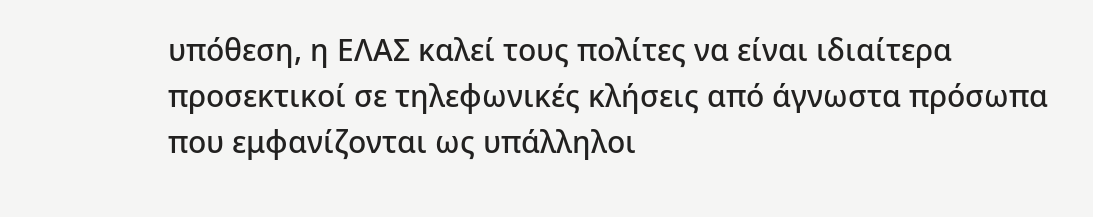υπόθεση, η ΕΛΑΣ καλεί τους πολίτες να είναι ιδιαίτερα προσεκτικοί σε τηλεφωνικές κλήσεις από άγνωστα πρόσωπα που εμφανίζονται ως υπάλληλοι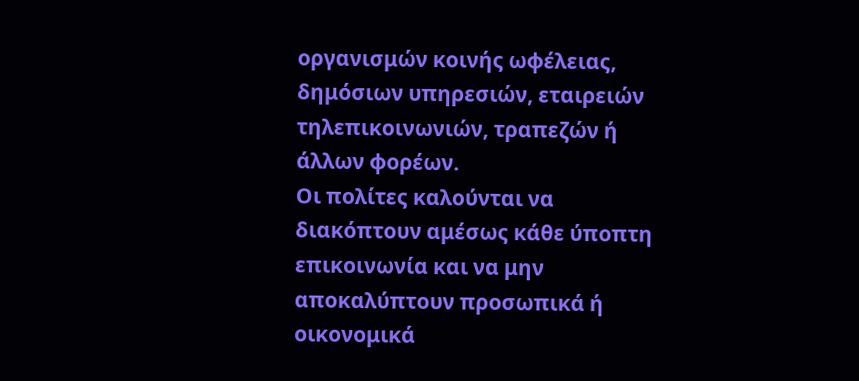οργανισμών κοινής ωφέλειας, δημόσιων υπηρεσιών, εταιρειών τηλεπικοινωνιών, τραπεζών ή άλλων φορέων.
Οι πολίτες καλούνται να διακόπτουν αμέσως κάθε ύποπτη επικοινωνία και να μην αποκαλύπτουν προσωπικά ή οικονομικά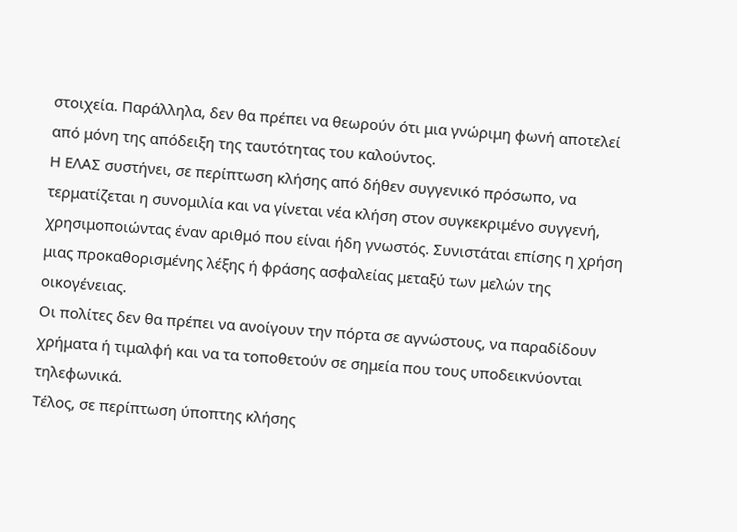στοιχεία. Παράλληλα, δεν θα πρέπει να θεωρούν ότι μια γνώριμη φωνή αποτελεί από μόνη της απόδειξη της ταυτότητας του καλούντος.
Η ΕΛΑΣ συστήνει, σε περίπτωση κλήσης από δήθεν συγγενικό πρόσωπο, να τερματίζεται η συνομιλία και να γίνεται νέα κλήση στον συγκεκριμένο συγγενή, χρησιμοποιώντας έναν αριθμό που είναι ήδη γνωστός. Συνιστάται επίσης η χρήση μιας προκαθορισμένης λέξης ή φράσης ασφαλείας μεταξύ των μελών της οικογένειας.
Οι πολίτες δεν θα πρέπει να ανοίγουν την πόρτα σε αγνώστους, να παραδίδουν χρήματα ή τιμαλφή και να τα τοποθετούν σε σημεία που τους υποδεικνύονται τηλεφωνικά.
Τέλος, σε περίπτωση ύποπτης κλήσης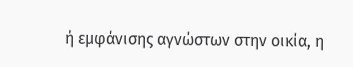ή εμφάνισης αγνώστων στην οικία, η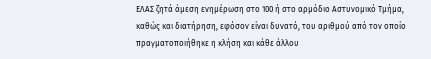ΕΛΑΣ ζητά άμεση ενημέρωση στο 100 ή στο αρμόδιο Αστυνομικό Τμήμα, καθώς και διατήρηση, εφόσον είναι δυνατό, του αριθμού από τον οποίο πραγματοποιήθηκε η κλήση και κάθε άλλου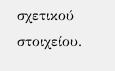σχετικού στοιχείου.